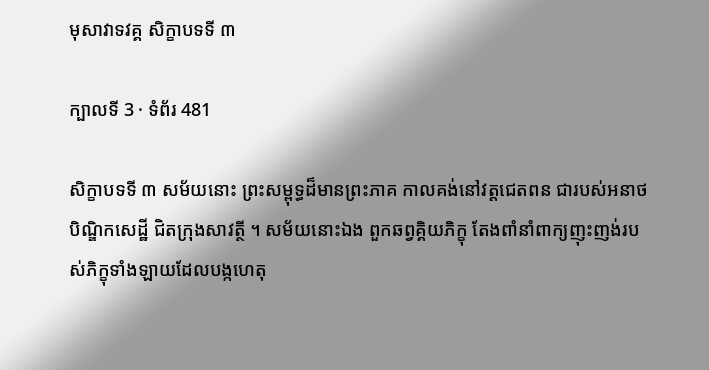មុសាវាទវគ្គ សិក្ខាបទទី ៣

ក្បាលទី 3 · ទំព័រ 481

សិក្ខាបទទី ៣ សម័យនោះ ព្រះសម្ពុទ្ធដ៏មានព្រះភាគ កាលគង់នៅវត្តជេតពន ជារបស់អនាថបិណ្ឌិកសេដ្ឋី ជិតក្រុងសាវត្ថី ។ សម័យនោះឯង ពួកឆព្វគ្គិយភិក្ខុ តែងពាំនាំពាក្យញុះញង់របស់ភិក្ខុទាំងឡាយដែលបង្កហេតុ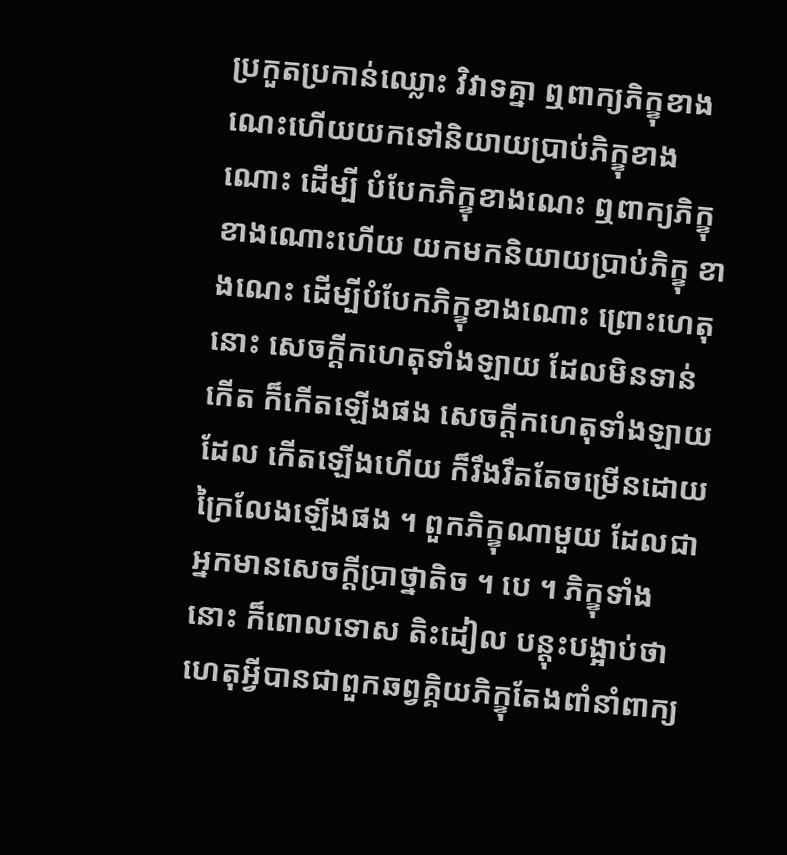ប្រកួតប្រកាន់ឈ្លោះ វិវាទគ្នា ឮពាក្យភិក្ខុខាងណេះហើយយកទៅនិយាយប្រាប់ភិក្ខុខាងណោះ ដើម្បី បំបែកភិក្ខុខាងណេះ ឮពាក្យភិក្ខុខាងណោះហើយ យកមកនិយាយប្រាប់ភិក្ខុ ខាងណេះ ដើម្បីបំបែកភិក្ខុខាងណោះ ព្រោះហេតុនោះ សេចក្តីកហេតុទាំងឡាយ ដែលមិនទាន់កើត ក៏កើតឡើងផង សេចក្តីកហេតុទាំងឡាយដែល កើតឡើងហើយ ក៏រឹងរឹតតែចម្រើនដោយក្រៃលែងឡើងផង ។ ពួកភិក្ខុណាមួយ ដែលជាអ្នកមានសេចក្តីប្រាថ្នាតិច ។ បេ ។ ភិក្ខុទាំងនោះ ក៏ពោលទោស តិះដៀល បន្តុះបង្អាប់ថា ហេតុអ្វីបានជាពួកឆព្វគ្គិយភិក្ខុតែងពាំនាំពាក្យ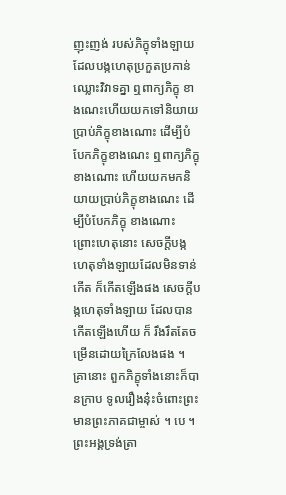ញុះញង់ របស់ភិក្ខុទាំងឡាយ ដែលបង្កហេតុប្រកួតប្រកាន់ឈ្លោះវិវាទគ្នា ឮពាក្យភិក្ខុ ខាងណេះហើយយកទៅនិយាយប្រាប់ភិក្ខុខាងណោះ ដើម្បីបំបែកភិក្ខុខាងណេះ ឮពាក្យភិក្ខុខាងណោះ ហើយយកមកនិយាយប្រាប់ភិក្ខុខាងណេះ ដើម្បីបំបែកភិក្ខុ ខាងណោះ ព្រោះហេតុនោះ សេចក្តីបង្កហេតុទាំងឡាយដែលមិនទាន់កើត ក៏កើតឡើងផង សេចក្តីបង្កហេតុទាំងឡាយ ដែលបានកើតឡើងហើយ ក៏ រឹងរឹតតែចម្រើនដោយក្រៃលែងផង ។ គ្រានោះ ពួកភិក្ខុទាំងនោះក៏បានក្រាប ទូលរឿងនុ៎ះចំពោះព្រះមានព្រះភាគជាម្ចាស់ ។ បេ ។ ព្រះអង្គទ្រង់ត្រា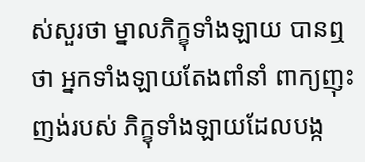ស់សួរថា ម្នាលភិក្ខុទាំងឡាយ បានឮថា អ្នកទាំងឡាយតែងពាំនាំ ពាក្យញុះញង់របស់ ភិក្ខុទាំងឡាយដែលបង្ក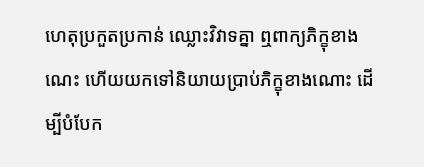ហេតុប្រកួតប្រកាន់ ឈ្លោះវិវាទគ្នា ឮពាក្យភិក្ខុខាងណេះ ហើយយកទៅនិយាយប្រាប់ភិក្ខុខាងណោះ ដើម្បីបំបែក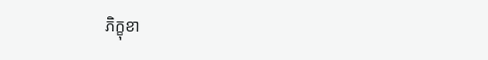ភិក្ខុខា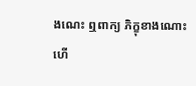ងណេះ ឮពាក្យ ភិក្ខុខាងណោះហើ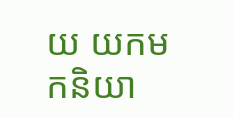យ យកមកនិយា